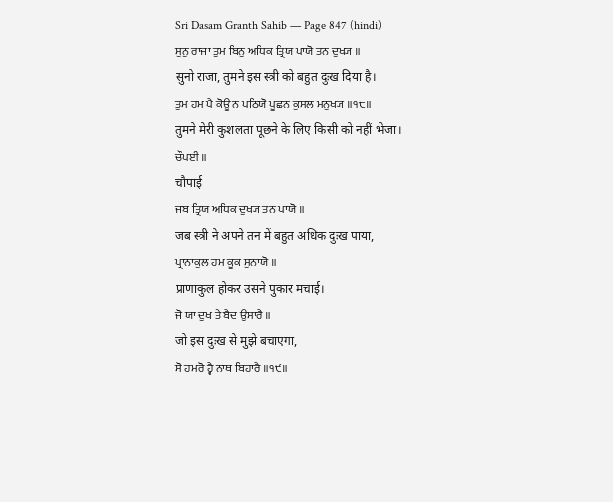Sri Dasam Granth Sahib — Page 847 (hindi)
ਸੁਨੁ ਰਾਜਾ ਤੁਮ ਬਿਨੁ ਅਧਿਕ ਤ੍ਰਿਯ ਪਾਯੋ ਤਨ ਦੁਖ੍ਯ ॥
सुनो राजा, तुमने इस स्त्री को बहुत दुःख दिया है।
ਤੁਮ ਹਮ ਪੈ ਕੋਊ ਨ ਪਠਿਯੋ ਪੂਛਨ ਕੁਸਲ ਮਨੁਖ੍ਯ ॥੧੮॥
तुमने मेरी कुशलता पूछने के लिए किसी को नहीं भेजा।
ਚੌਪਈ ॥
चौपाई
ਜਬ ਤ੍ਰਿਯ ਅਧਿਕ ਦੁਖ੍ਯ ਤਨ ਪਾਯੋ ॥
जब स्त्री ने अपने तन में बहुत अधिक दुःख पाया,
ਪ੍ਰਾਨਾਕੁਲ ਹਮ ਕੂਕ ਸੁਨਾਯੋ ॥
प्राणाकुल होकर उसने पुकार मचाई।
ਜੋ ਯਾ ਦੁਖ ਤੇ ਬੈਦ ਉਸਾਰੈ ॥
जो इस दुःख से मुझे बचाएगा,
ਸੋ ਹਮਰੋ ਹ੍ਵੈ ਨਾਥ ਬਿਹਾਰੈ ॥੧੯॥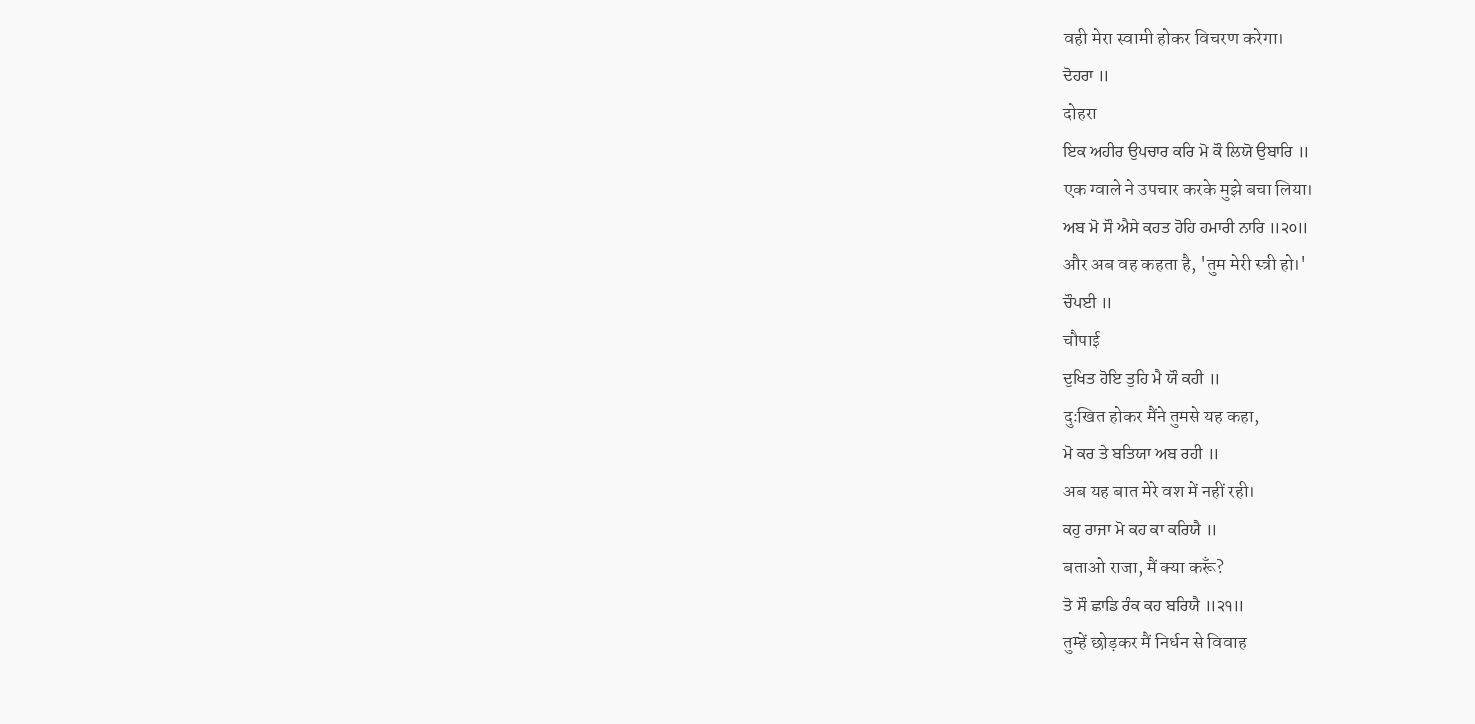वही मेरा स्वामी होकर विचरण करेगा।
ਦੋਹਰਾ ॥
दोहरा
ਇਕ ਅਹੀਰ ਉਪਚਾਰ ਕਰਿ ਮੋ ਕੌ ਲਿਯੋ ਉਬਾਰਿ ॥
एक ग्वाले ने उपचार करके मुझे बचा लिया।
ਅਬ ਮੋ ਸੌ ਐਸੇ ਕਹਤ ਹੋਹਿ ਹਮਾਰੀ ਨਾਰਿ ॥੨੦॥
और अब वह कहता है, 'तुम मेरी स्त्री हो।'
ਚੌਪਈ ॥
चौपाई
ਦੁਖਿਤ ਹੋਇ ਤੁਹਿ ਮੈ ਯੌ ਕਹੀ ॥
दुःखित होकर मैंने तुमसे यह कहा,
ਮੋ ਕਰ ਤੇ ਬਤਿਯਾ ਅਬ ਰਹੀ ॥
अब यह बात मेरे वश में नहीं रही।
ਕਹੁ ਰਾਜਾ ਮੋ ਕਹ ਕਾ ਕਰਿਯੈ ॥
बताओ राजा, मैं क्या करूँ?
ਤੋ ਸੌ ਛਾਡਿ ਰੰਕ ਕਹ ਬਰਿਯੈ ॥੨੧॥
तुम्हें छोड़कर मैं निर्धन से विवाह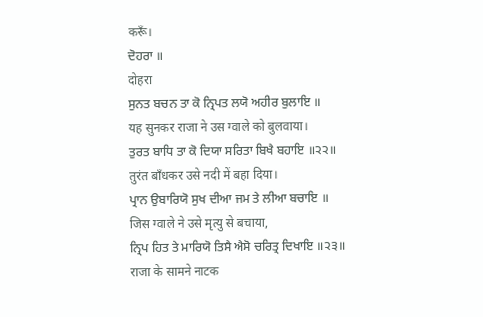करूँ।
ਦੋਹਰਾ ॥
दोहरा
ਸੁਨਤ ਬਚਨ ਤਾ ਕੋ ਨ੍ਰਿਪਤ ਲਯੋ ਅਹੀਰ ਬੁਲਾਇ ॥
यह सुनकर राजा ने उस ग्वाले को बुलवाया।
ਤੁਰਤ ਬਾਧਿ ਤਾ ਕੋ ਦਿਯਾ ਸਰਿਤਾ ਬਿਖੈ ਬਹਾਇ ॥੨੨॥
तुरंत बाँधकर उसे नदी में बहा दिया।
ਪ੍ਰਾਨ ਉਬਾਰਿਯੋ ਸੁਖ ਦੀਆ ਜਮ ਤੇ ਲੀਆ ਬਚਾਇ ॥
जिस ग्वाले ने उसे मृत्यु से बचाया,
ਨ੍ਰਿਪ ਹਿਤ ਤੇ ਮਾਰਿਯੋ ਤਿਸੈ ਐਸੋ ਚਰਿਤ੍ਰ ਦਿਖਾਇ ॥੨੩॥
राजा के सामने नाटक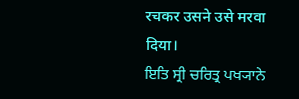रचकर उसने उसे मरवा दिया।
ਇਤਿ ਸ੍ਰੀ ਚਰਿਤ੍ਰ ਪਖ੍ਯਾਨੇ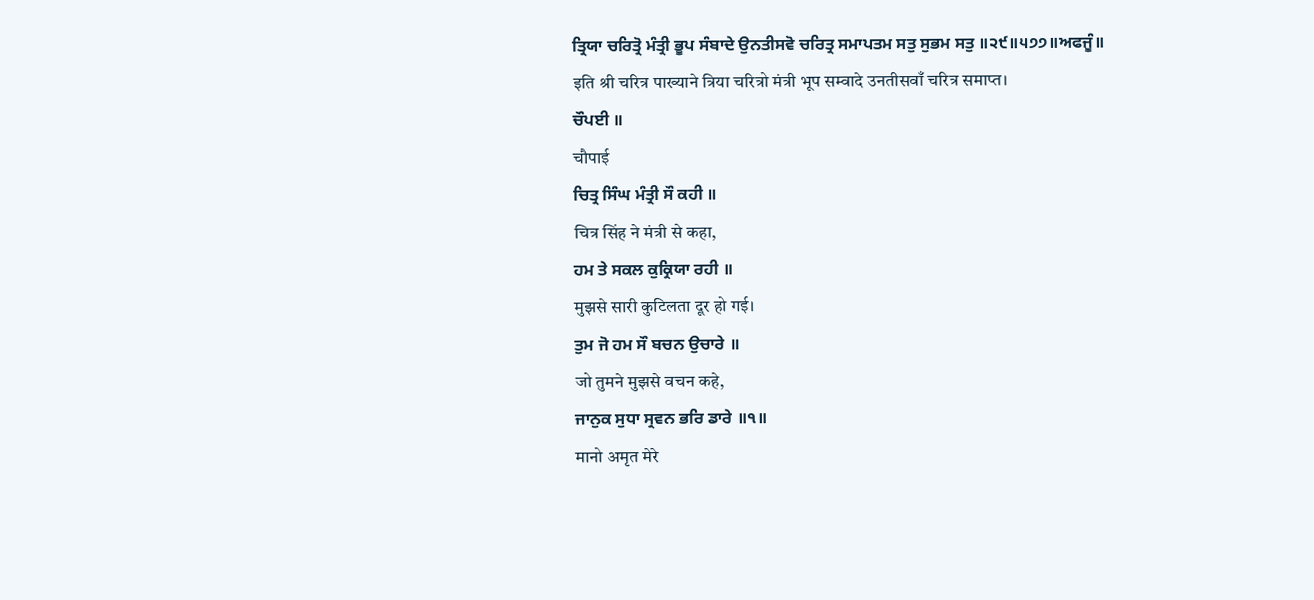ਤ੍ਰਿਯਾ ਚਰਿਤ੍ਰੋ ਮੰਤ੍ਰੀ ਭੂਪ ਸੰਬਾਦੇ ਉਨਤੀਸਵੋ ਚਰਿਤ੍ਰ ਸਮਾਪਤਮ ਸਤੁ ਸੁਭਮ ਸਤੁ ॥੨੯॥੫੭੭॥ਅਫਜੂੰ॥
इति श्री चरित्र पाख्याने त्रिया चरित्रो मंत्री भूप सम्वादे उनतीसवाँ चरित्र समाप्त।
ਚੌਪਈ ॥
चौपाई
ਚਿਤ੍ਰ ਸਿੰਘ ਮੰਤ੍ਰੀ ਸੌ ਕਹੀ ॥
चित्र सिंह ने मंत्री से कहा,
ਹਮ ਤੇ ਸਕਲ ਕੁਕ੍ਰਿਯਾ ਰਹੀ ॥
मुझसे सारी कुटिलता दूर हो गई।
ਤੁਮ ਜੋ ਹਮ ਸੌ ਬਚਨ ਉਚਾਰੇ ॥
जो तुमने मुझसे वचन कहे,
ਜਾਨੁਕ ਸੁਧਾ ਸ੍ਰਵਨ ਭਰਿ ਡਾਰੇ ॥੧॥
मानो अमृत मेरे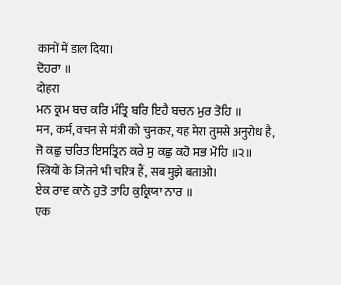कानों में डाल दिया।
ਦੋਹਰਾ ॥
दोहरा
ਮਨ ਕ੍ਰਮ ਬਚ ਕਰਿ ਮੰਤ੍ਰਿ ਬਰਿ ਇਹੈ ਬਚਨ ਮੁਰ ਤੋਹਿ ॥
मन, कर्म, वचन से मंत्री को चुनकर, यह मेरा तुमसे अनुरोध है,
ਜੋ ਕਛੁ ਚਰਿਤ ਇਸਤ੍ਰਿਨ ਕਰੇ ਸੁ ਕਛੁ ਕਹੋ ਸਭ ਮੋਹਿ ॥੨॥
स्त्रियों के जितने भी चरित्र हैं, सब मुझे बताओ।
ਏਕ ਰਾਵ ਕਾਨੋ ਹੁਤੋ ਤਾਹਿ ਕੁਕ੍ਰਿਯਾ ਨਾਰ ॥
एक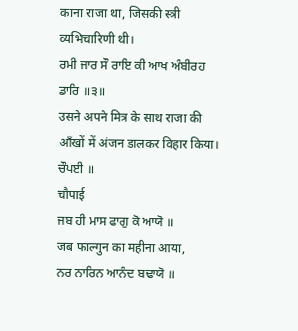काना राजा था, जिसकी स्त्री व्यभिचारिणी थी।
ਰਮੀ ਜਾਰ ਸੌ ਰਾਇ ਕੀ ਆਖ ਅੰਬੀਰਹ ਡਾਰਿ ॥੩॥
उसने अपने मित्र के साथ राजा की आँखों में अंजन डालकर विहार किया।
ਚੌਪਈ ॥
चौपाई
ਜਬ ਹੀ ਮਾਸ ਫਾਗੁ ਕੋ ਆਯੋ ॥
जब फाल्गुन का महीना आया,
ਨਰ ਨਾਰਿਨ ਆਨੰਦ ਬਢਾਯੋ ॥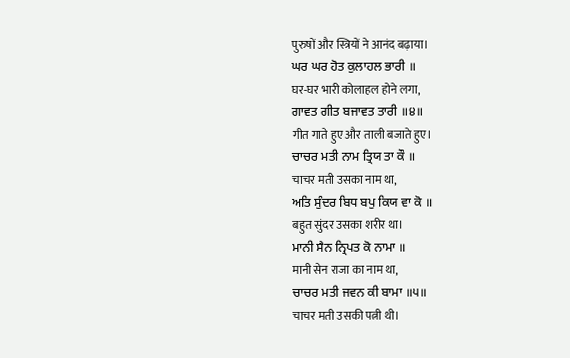पुरुषों और स्त्रियों ने आनंद बढ़ाया।
ਘਰ ਘਰ ਹੋਤ ਕੁਲਾਹਲ ਭਾਰੀ ॥
घर-घर भारी कोलाहल होने लगा,
ਗਾਵਤ ਗੀਤ ਬਜਾਵਤ ਤਾਰੀ ॥੪॥
गीत गाते हुए और ताली बजाते हुए।
ਚਾਚਰ ਮਤੀ ਨਾਮ ਤ੍ਰਿਯ ਤਾ ਕੌ ॥
चाचर मती उसका नाम था,
ਅਤਿ ਸੁੰਦਰ ਬਿਧ ਬਪੁ ਕਿਯ ਵਾ ਕੋ ॥
बहुत सुंदर उसका शरीर था।
ਮਾਨੀ ਸੈਨ ਨ੍ਰਿਪਤ ਕੋ ਨਾਮਾ ॥
मानी सेन राजा का नाम था,
ਚਾਚਰ ਮਤੀ ਜਵਨ ਕੀ ਬਾਮਾ ॥੫॥
चाचर मती उसकी पत्नी थी।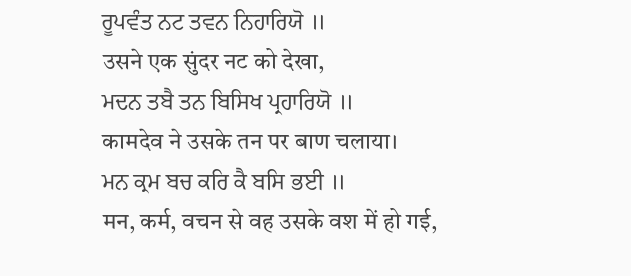ਰੂਪਵੰਤ ਨਟ ਤਵਨ ਨਿਹਾਰਿਯੋ ॥
उसने एक सुंदर नट को देखा,
ਮਦਨ ਤਬੈ ਤਨ ਬਿਸਿਖ ਪ੍ਰਹਾਰਿਯੋ ॥
कामदेव ने उसके तन पर बाण चलाया।
ਮਨ ਕ੍ਰਮ ਬਚ ਕਰਿ ਕੈ ਬਸਿ ਭਈ ॥
मन, कर्म, वचन से वह उसके वश में हो गई,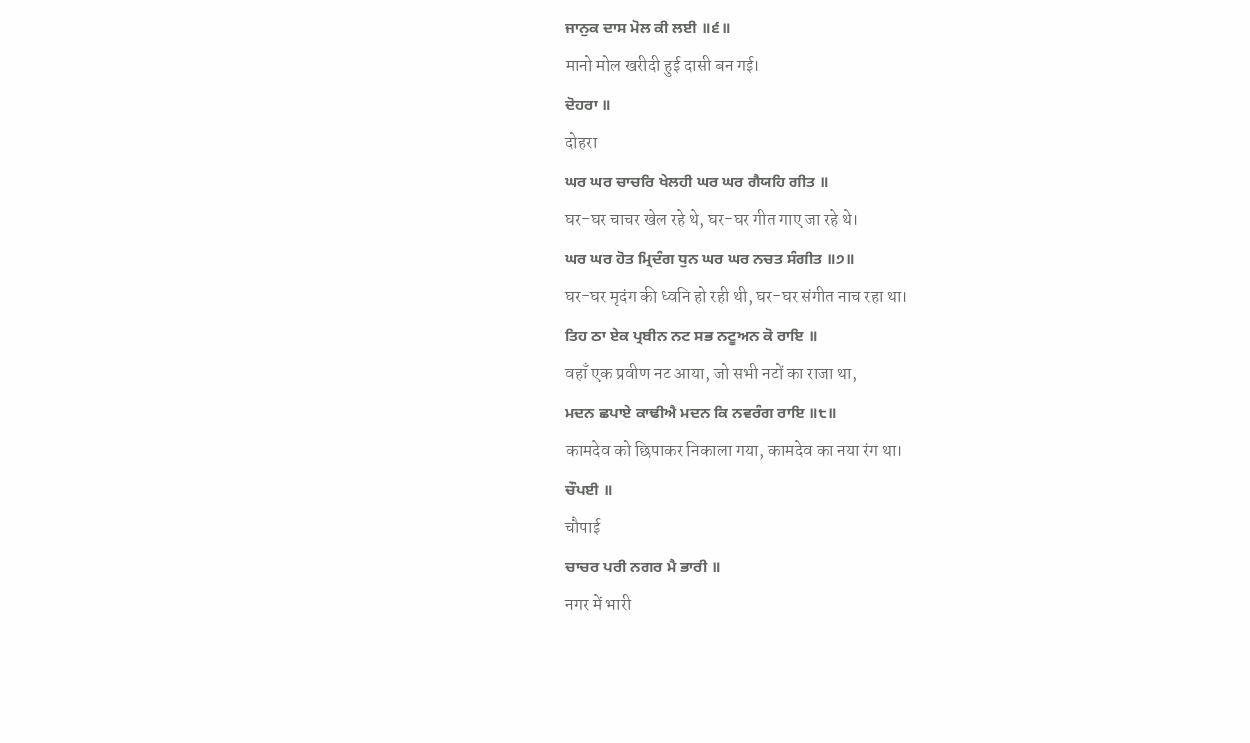ਜਾਨੁਕ ਦਾਸ ਮੋਲ ਕੀ ਲਈ ॥੬॥
मानो मोल खरीदी हुई दासी बन गई।
ਦੋਹਰਾ ॥
दोहरा
ਘਰ ਘਰ ਚਾਚਰਿ ਖੇਲਹੀ ਘਰ ਘਰ ਗੈਯਹਿ ਗੀਤ ॥
घर-घर चाचर खेल रहे थे, घर-घर गीत गाए जा रहे थे।
ਘਰ ਘਰ ਹੋਤ ਮ੍ਰਿਦੰਗ ਧੁਨ ਘਰ ਘਰ ਨਚਤ ਸੰਗੀਤ ॥੭॥
घर-घर मृदंग की ध्वनि हो रही थी, घर-घर संगीत नाच रहा था।
ਤਿਹ ਠਾ ਏਕ ਪ੍ਰਬੀਨ ਨਟ ਸਭ ਨਟੂਅਨ ਕੋ ਰਾਇ ॥
वहाँ एक प्रवीण नट आया, जो सभी नटों का राजा था,
ਮਦਨ ਛਪਾਏ ਕਾਢੀਐ ਮਦਨ ਕਿ ਨਵਰੰਗ ਰਾਇ ॥੮॥
कामदेव को छिपाकर निकाला गया, कामदेव का नया रंग था।
ਚੌਪਈ ॥
चौपाई
ਚਾਚਰ ਪਰੀ ਨਗਰ ਮੈ ਭਾਰੀ ॥
नगर में भारी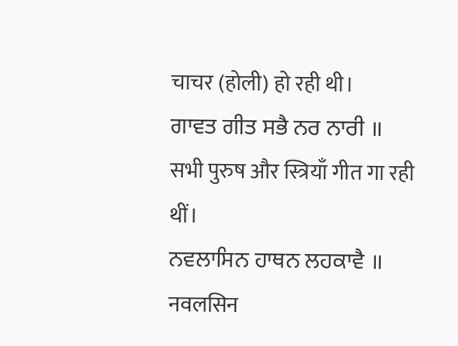चाचर (होली) हो रही थी।
ਗਾਵਤ ਗੀਤ ਸਭੈ ਨਰ ਨਾਰੀ ॥
सभी पुरुष और स्त्रियाँ गीत गा रही थीं।
ਨਵਲਾਸਿਨ ਹਾਥਨ ਲਹਕਾਵੈ ॥
नवलसिन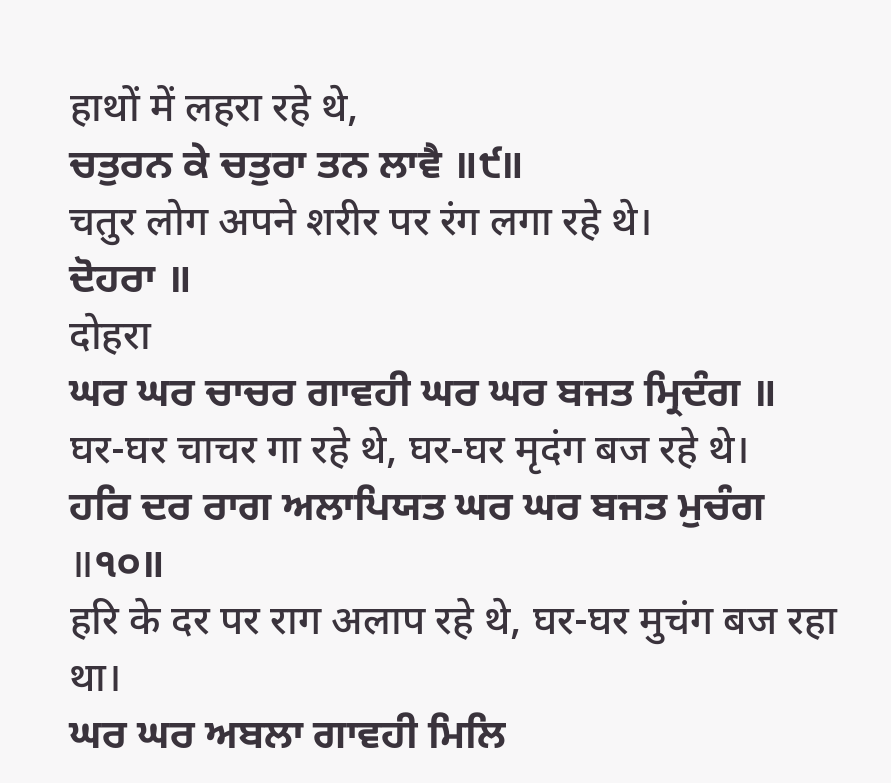हाथों में लहरा रहे थे,
ਚਤੁਰਨ ਕੇ ਚਤੁਰਾ ਤਨ ਲਾਵੈ ॥੯॥
चतुर लोग अपने शरीर पर रंग लगा रहे थे।
ਦੋਹਰਾ ॥
दोहरा
ਘਰ ਘਰ ਚਾਚਰ ਗਾਵਹੀ ਘਰ ਘਰ ਬਜਤ ਮ੍ਰਿਦੰਗ ॥
घर-घर चाचर गा रहे थे, घर-घर मृदंग बज रहे थे।
ਹਰਿ ਦਰ ਰਾਗ ਅਲਾਪਿਯਤ ਘਰ ਘਰ ਬਜਤ ਮੁਚੰਗ ॥੧੦॥
हरि के दर पर राग अलाप रहे थे, घर-घर मुचंग बज रहा था।
ਘਰ ਘਰ ਅਬਲਾ ਗਾਵਹੀ ਮਿਲਿ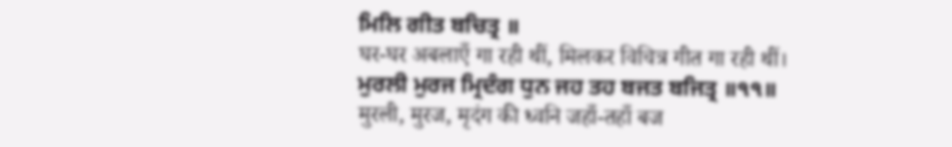ਮਿਲਿ ਗੀਤ ਬਚਿਤ੍ਰ ॥
घर-घर अबलाएँ गा रही थीं, मिलकर विचित्र गीत गा रही थीं।
ਮੁਰਲੀ ਮੁਰਜ ਮ੍ਰਿਦੰਗ ਧੁਨ ਜਹ ਤਹ ਬਜਤ ਬਜਿਤ੍ਰ ॥੧੧॥
मुरली, मुरज, मृदंग की ध्वनि जहाँ-तहाँ बज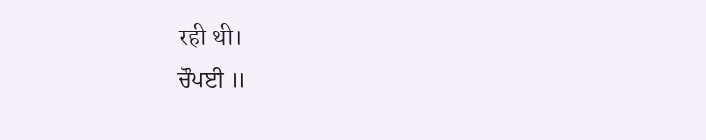रही थी।
ਚੌਪਈ ॥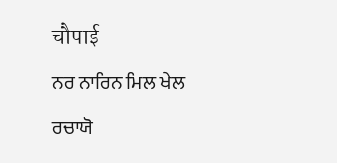चौपाई
ਨਰ ਨਾਰਿਨ ਮਿਲ ਖੇਲ ਰਚਾਯੋ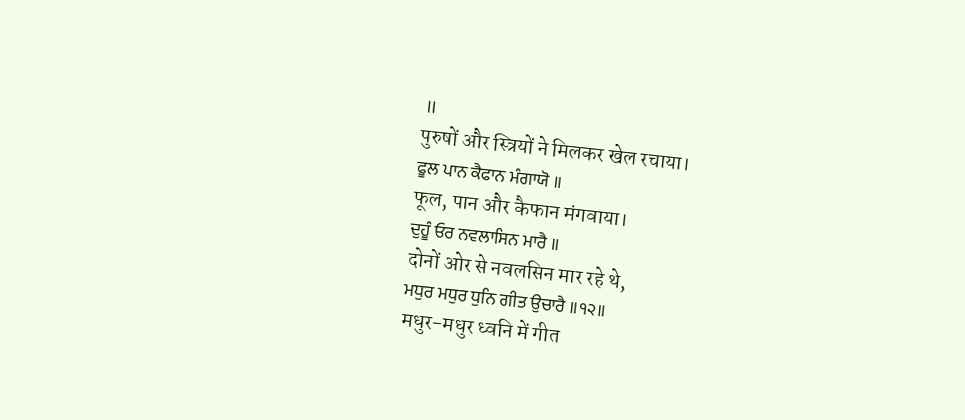॥
पुरुषों और स्त्रियों ने मिलकर खेल रचाया।
ਫੂਲ ਪਾਨ ਕੈਫਾਨ ਮੰਗਾਯੋ ॥
फूल, पान और कैफान मंगवाया।
ਦੁਹੂੰ ਓਰ ਨਵਲਾਸਿਨ ਮਾਰੈ ॥
दोनों ओर से नवलसिन मार रहे थे,
ਮਧੁਰ ਮਧੁਰ ਧੁਨਿ ਗੀਤ ਉਚਾਰੈ ॥੧੨॥
मधुर-मधुर ध्वनि में गीत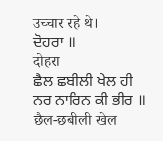उच्चार रहे थे।
ਦੋਹਰਾ ॥
दोहरा
ਛੈਲ ਛਬੀਲੀ ਖੇਲ ਹੀ ਨਰ ਨਾਰਿਨ ਕੀ ਭੀਰ ॥
छैल-छबीली खेल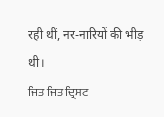रही थीं, नर-नारियों की भीड़ थी।
ਜਿਤ ਜਿਤ ਦ੍ਰਿਸਟ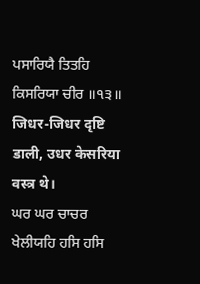ਪਸਾਰਿਯੈ ਤਿਤਹਿ ਕਿਸਰਿਯਾ ਚੀਰ ॥੧੩॥
जिधर-जिधर दृष्टि डाली, उधर केसरिया वस्त्र थे।
ਘਰ ਘਰ ਚਾਚਰ ਖੇਲੀਯਹਿ ਹਸਿ ਹਸਿ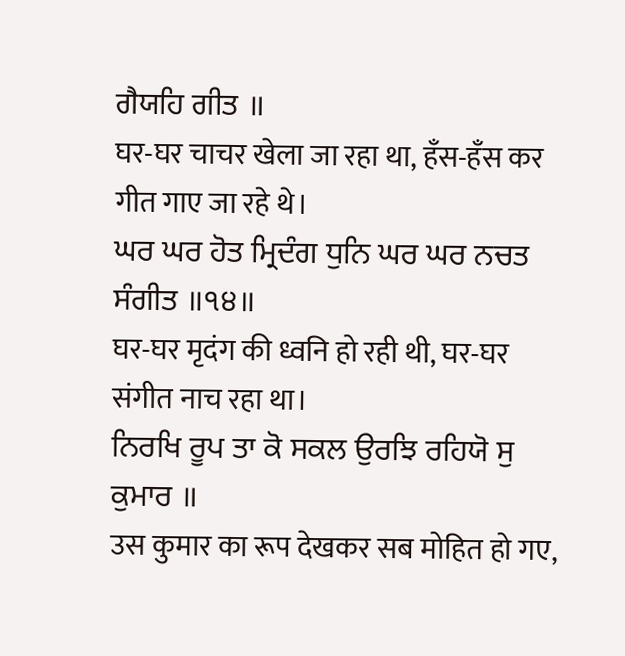ਗੈਯਹਿ ਗੀਤ ॥
घर-घर चाचर खेला जा रहा था, हँस-हँस कर गीत गाए जा रहे थे।
ਘਰ ਘਰ ਹੋਤ ਮ੍ਰਿਦੰਗ ਧੁਨਿ ਘਰ ਘਰ ਨਚਤ ਸੰਗੀਤ ॥੧੪॥
घर-घर मृदंग की ध्वनि हो रही थी, घर-घर संगीत नाच रहा था।
ਨਿਰਖਿ ਰੂਪ ਤਾ ਕੋ ਸਕਲ ਉਰਝਿ ਰਹਿਯੋ ਸੁ ਕੁਮਾਰ ॥
उस कुमार का रूप देखकर सब मोहित हो गए,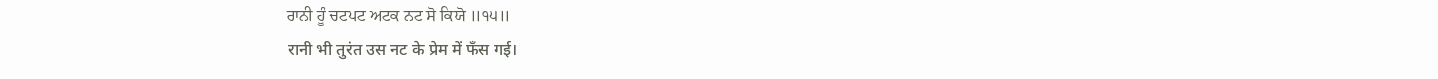ਰਾਨੀ ਹੂੰ ਚਟਪਟ ਅਟਕ ਨਟ ਸੋ ਕਿਯੋ ॥੧੫॥
रानी भी तुरंत उस नट के प्रेम में फँस गई।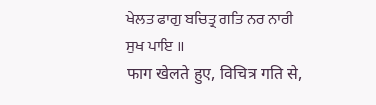ਖੇਲਤ ਫਾਗੁ ਬਚਿਤ੍ਰ ਗਤਿ ਨਰ ਨਾਰੀ ਸੁਖ ਪਾਇ ॥
फाग खेलते हुए, विचित्र गति से,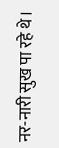नर-नारी सुख पा रहे थे।